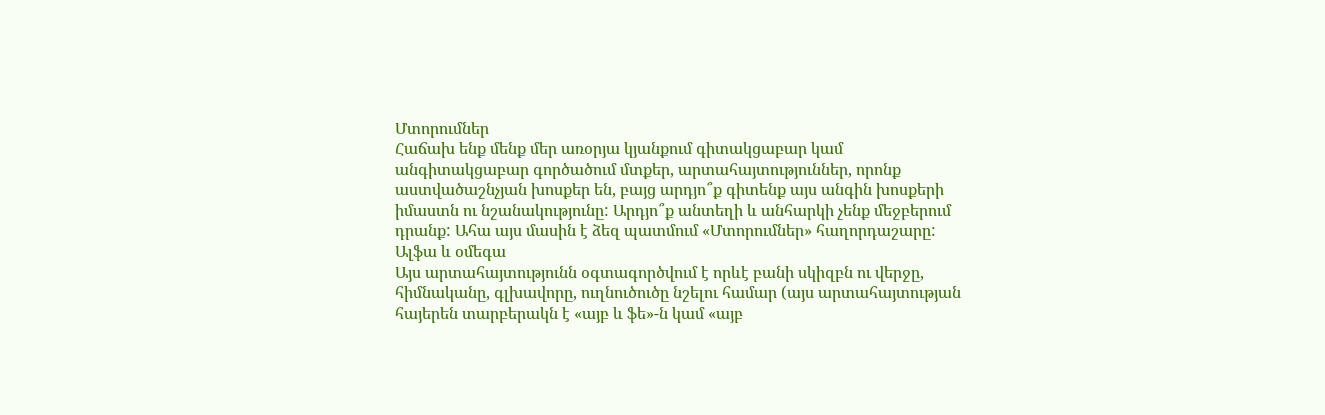Մտորումներ
Հաճախ ենք մենք մեր առօրյա կյանքում գիտակցաբար կամ անգիտակցաբար գործածում մտքեր, արտահայտություններ, որոնք աստվածաշնչյան խոսքեր են, բայց արդյո՞ք գիտենք այս անգին խոսքերի իմաստն ու նշանակությունը: Արդյո՞ք անտեղի և անհարկի չենք մեջբերում դրանք: Ահա այս մասին է ձեզ պատմում «Մտորումներ» հաղորդաշարը:
Ալֆա և օմեգա
Այս արտահայտությունն օգտագործվում է որևէ բանի սկիզբն ու վերջը, հիմնականը, գլխավորը, ուղնուծուծը նշելու համար (այս արտահայտության հայերեն տարբերակն է «այբ և ֆե»-ն կամ «այբ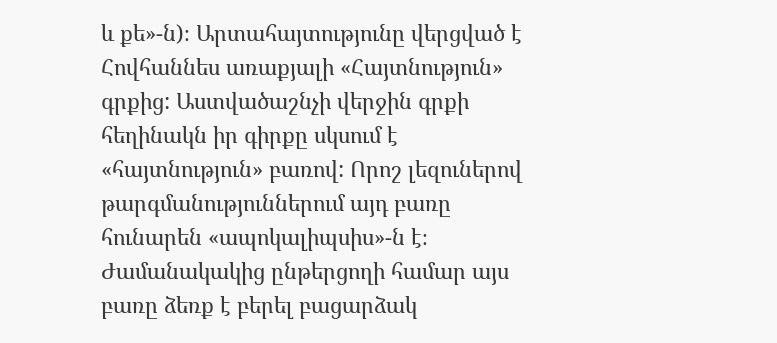և քե»-ն)։ Արտահայտությունը վերցված է Հովհաննես առաքյալի «Հայտնություն» գրքից: Աստվածաշնչի վերջին գրքի հեղինակն իր գիրքը սկսում է «հայտնություն» բառով: Որոշ լեզուներով թարգմանություններում այդ բառը հունարեն «ապոկալիպսիս»-ն է։ Ժամանակակից ընթերցողի համար այս բառը ձեռք է բերել բացարձակ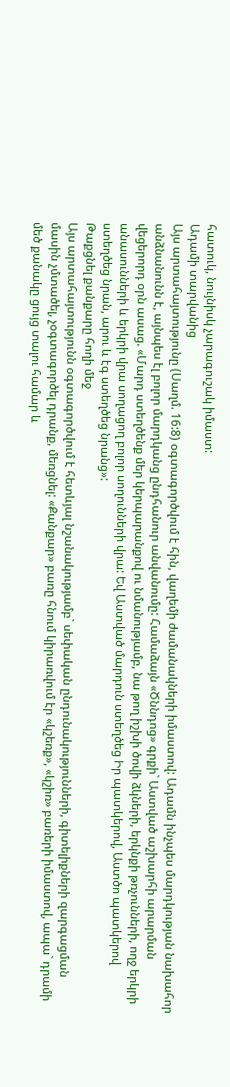հատուկ, նույնիսկ չարագուշակ իմաստ:
Ադամի տարվանից
Այս արտահայտությունը (Սաղմ. 16:8) օգտագործվում է հին, վաղեմի ժամանակների իմաստով: Ադամն ինչպես մարդկության նախահոր անձնանունն է, այնպես էլ բոլոր մարդկանց ընդհանուր անվանումը: Համաձայն «Ծննդոց» գրքի` Աստված աշխարհի արարման վեցերորդ օրն ասաց. «Մարդ ստեղծենք մեր կերպարանքով ու նմանությամբ, նա թող իշխի ծովի ձկների, երկնքի թռչունների, ողջ երկրի անասունների և երկրի վրա սողացող բոլոր սողունների վրա: Եվ Աստված մարդուն ստեղծեց Իր պատկերով, Աստծո պատկերով ստեղծեց նրան, արու և էգ ստեղծեց նրանց»:
Թաքցնել քանքարը հողի մեջ
Այս արտահայտությունն օգտագործվում է հետևյալ նշանակությամբ` սեփական ընդունակությունների, գիտելիքների զարգացման մասին չմտածել, չօգտագործել դրանք, մեռցնել: «Քանքար» բառը հնում կիրառվում էր «կշեռք», «կշիռ» բառերի իմաստով, ապա` դրամի մեծ քանակը ցույց տալու համար և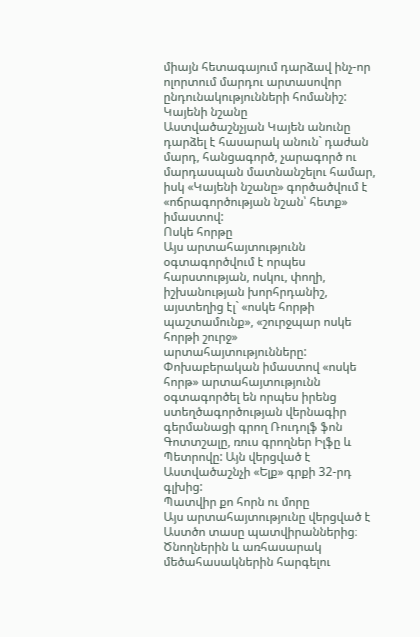միայն հետագայում դարձավ ինչ-որ ոլորտում մարդու արտասովոր ընդունակությունների հոմանիշ:
Կայենի նշանը
Աստվածաշնչյան Կայեն անունը դարձել է հասարակ անուն` դաժան մարդ, հանցագործ, չարագործ ու մարդասպան մատնանշելու համար, իսկ «Կայենի նշանը» գործածվում է «ոճրագործության նշան՝ հետք» իմաստով:
Ոսկե հորթը
Այս արտահայտությունն օգտագործվում է որպես հարստության, ոսկու, փողի, իշխանության խորհրդանիշ, այստեղից էլ` «ոսկե հորթի պաշտամունք», «շուրջպար ոսկե հորթի շուրջ» արտահայտությունները: Փոխաբերական իմաստով «ոսկե հորթ» արտահայտությունն օգտագործել են որպես իրենց ստեղծագործության վերնագիր գերմանացի գրող Ռուդոլֆ ֆոն Գոտտշալը, ռուս գրողներ Իլֆը և Պետրովը: Այն վերցված է Աստվածաշնչի «Ելք» գրքի 32-րդ գլխից:
Պատվիր քո հորն ու մորը
Այս արտահայտությունը վերցված է Աստծո տասը պատվիրաններից։ Ծնողներին և առհասարակ մեծահասակներին հարգելու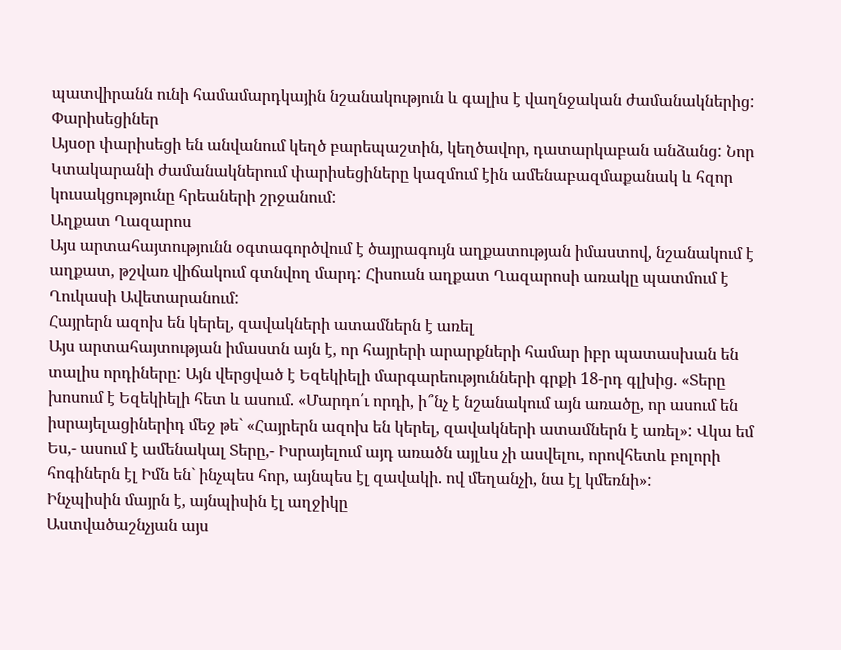պատվիրանն ունի համամարդկային նշանակություն և գալիս է վաղնջական ժամանակներից:
Փարիսեցիներ
Այսօր փարիսեցի են անվանում կեղծ բարեպաշտին, կեղծավոր, դատարկաբան անձանց: Նոր Կտակարանի ժամանակներում փարիսեցիները կազմում էին ամենաբազմաքանակ և հզոր կուսակցությունը հրեաների շրջանում:
Աղքատ Ղազարոս
Այս արտահայտությունն օգտագործվում է ծայրագույն աղքատության իմաստով, նշանակում է աղքատ, թշվառ վիճակում գտնվող մարդ: Հիսուսն աղքատ Ղազարոսի առակը պատմում է Ղուկասի Ավետարանում:
Հայրերն ազոխ են կերել, զավակների ատամներն է առել
Այս արտահայտության իմաստն այն է, որ հայրերի արարքների համար իբր պատասխան են տալիս որդիները: Այն վերցված է Եզեկիելի մարգարեությունների գրքի 18-րդ գլխից. «Տերը խոսում է Եզեկիելի հետ և ասում. «Մարդո՛ւ որդի, ի՞նչ է նշանակում այն առածը, որ ասում են իսրայելացիներիդ մեջ թե` «Հայրերն ազոխ են կերել, զավակների ատամներն է առել»: Վկա եմ Ես,- ասում է ամենակալ Տերը,- Իսրայելում այդ առածն այլևս չի ասվելու, որովհետև բոլորի հոգիներն էլ Իմն են` ինչպես հոր, այնպես էլ զավակի. ով մեղանչի, նա էլ կմեռնի»:
Ինչպիսին մայրն է, այնպիսին էլ աղջիկը
Աստվածաշնչյան այս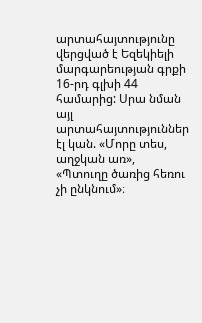արտահայտությունը վերցված է Եզեկիելի մարգարեության գրքի 16-րդ գլխի 44 համարից: Սրա նման այլ արտահայտություններ էլ կան. «Մորը տես, աղջկան առ», «Պտուղը ծառից հեռու չի ընկնում»։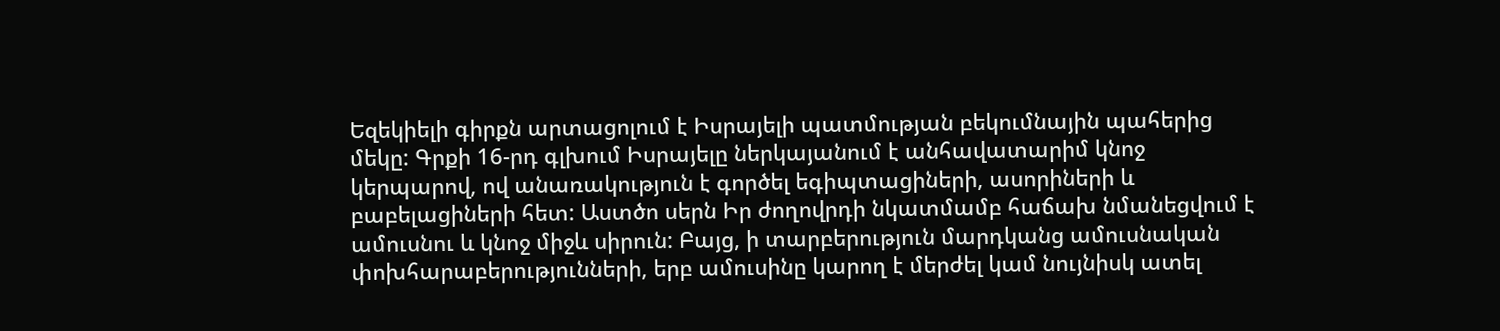Եզեկիելի գիրքն արտացոլում է Իսրայելի պատմության բեկումնային պահերից մեկը: Գրքի 16-րդ գլխում Իսրայելը ներկայանում է անհավատարիմ կնոջ կերպարով, ով անառակություն է գործել եգիպտացիների, ասորիների և բաբելացիների հետ: Աստծո սերն Իր ժողովրդի նկատմամբ հաճախ նմանեցվում է ամուսնու և կնոջ միջև սիրուն: Բայց, ի տարբերություն մարդկանց ամուսնական փոխհարաբերությունների, երբ ամուսինը կարող է մերժել կամ նույնիսկ ատել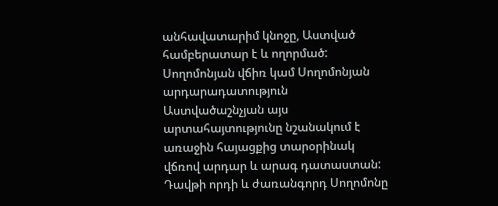անհավատարիմ կնոջը, Աստված համբերատար է և ողորմած:
Սողոմոնյան վճիռ կամ Սողոմոնյան արդարադատություն
Աստվածաշնչյան այս արտահայտությունը նշանակում է առաջին հայացքից տարօրինակ վճռով արդար և արագ դատաստան: Դավթի որդի և ժառանգորդ Սողոմոնը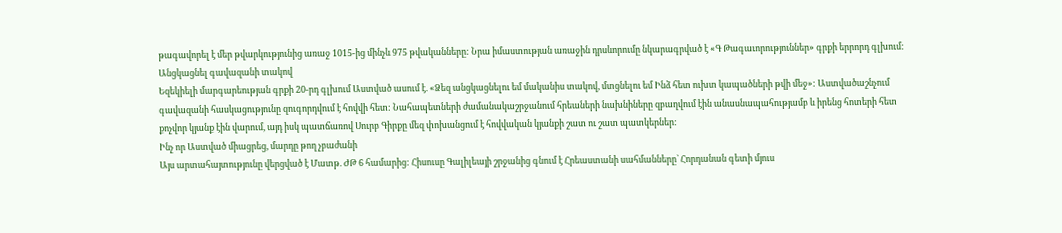թագավորել է մեր թվարկությունից առաջ 1015-ից մինչև 975 թվականները: Նրա իմաստության առաջին դրսևորումը նկարագրված է «Գ Թագաւորություններ» գրքի երրորդ գլխում:
Անցկացնել գավազանի տակով
Եզեկիելի մարգարեության գրքի 20-րդ գլխում Աստված ասում է. «Ձեզ անցկացնելու եմ մականիս տակով, մտցնելու եմ Ինձ հետ ուխտ կապածների թվի մեջ»: Աստվածաշնչում գավազանի հասկացությունը զուգորդվում է հովվի հետ: Նահապետների ժամանակաշրջանում հրեաների նախնիները զբաղվում էին անասնապահությամբ և իրենց հոտերի հետ քոչվոր կյանք էին վարում, այդ իսկ պատճառով Սուրբ Գիրքը մեզ փոխանցում է հովվական կյանքի շատ ու շատ պատկերներ:
Ինչ որ Աստված միացրեց, մարդը թող չբաժանի
Այս արտահայտությունը վերցված է Մատթ. ԺԹ 6 համարից: Հիսուսը Գալիլեայի շրջանից գնում է Հրեաստանի սահմանները` Հորդանան գետի մյուս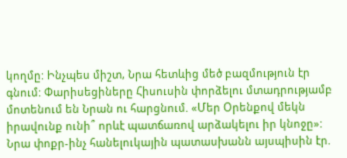կողմը: Ինչպես միշտ, Նրա հետևից մեծ բազմություն էր գնում: Փարիսեցիները Հիսուսին փորձելու մտադրությամբ մոտենում են Նրան ու հարցնում. «Մեր Օրենքով մեկն իրավունք ունի՞ որևէ պատճառով արձակելու իր կնոջը»: Նրա փոքր-ինչ հանելուկային պատասխանն այսպիսին էր.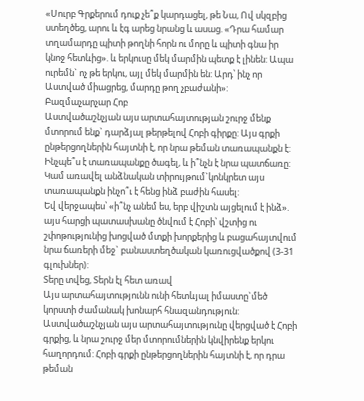«Սուրբ Գրքերում դուք չե՞ք կարդացել, թե Նա, Ով սկզբից ստեղծեց, արու և էգ արեց նրանց և ասաց. «Դրա համար տղամարդը պիտի թողնի հորն ու մորը և պիտի գնա իր կնոջ հետևից». և երկուսը մեկ մարմին պետք է լինեն: Ապա ուրեմն` ոչ թե երկու, այլ մեկ մարմին են: Արդ՝ ինչ որ Աստված միացրեց, մարդը թող չբաժանի»:
Բազմաչարչար Հոբ
Աստվածաշնչյան այս արտահայտության շուրջ մենք մտորում ենք` դարձյալ թերթելով Հոբի գիրքը: Այս գրքի ընթերցողներին հայտնի է, որ նրա թեման տառապանքն է: Ինչպե՞ս է տառապանքը ծագել, և ի՞նչն է նրա պատճառը: Կամ առավել անձնական տիրույթում`կոնկրետ այս տառապանքն ինչո՞ւ է հենց ինձ բաժին հասել:
Եվ վերջապես՝ «ի՞նչ անեմ ես, երբ վիշտն այցելում է ինձ». այս հարցի պատասխանը ծնվում է Հոբի՝ վշտից ու շփոթությունից խոցված մտքի խորքերից և բացահայտվում նրա ճառերի մեջ` բանաստեղծական կառուցվածքով (3-31 գլուխներ):
Տերը տվեց, Տերն էլ հետ առավ
Այս արտահայտությունն ունի հետևյալ իմաստը`մեծ կորստի ժամանակ խոնարհ հնազանդություն: Աստվածաշնչյան այս արտահայտությունը վերցված է Հոբի գրքից, և նրա շուրջ մեր մտորումներին կնվիրենք երկու հաղորդում: Հոբի գրքի ընթերցողներին հայտնի է, որ դրա թեման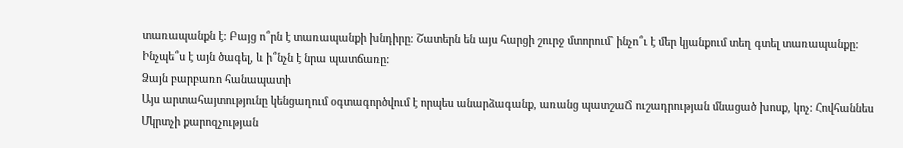տառապանքն է: Բայց ո՞րն է տառապանքի խնդիրը։ Շատերն են այս հարցի շուրջ մտորում` ինչո՞ւ է մեր կյանքում տեղ գտել տառապանքը: Ինչպե՞ս է այն ծագել, և ի՞նչն է նրա պատճառը:
Ձայն բարբառո հանապատի
Այս արտահայտությունը կենցաղում օգտագործվում է որպես անարձագանք, առանց պատշաՃ ուշադրության մնացած խոսք, կոչ: Հովհաննես Մկրտչի քարոզչության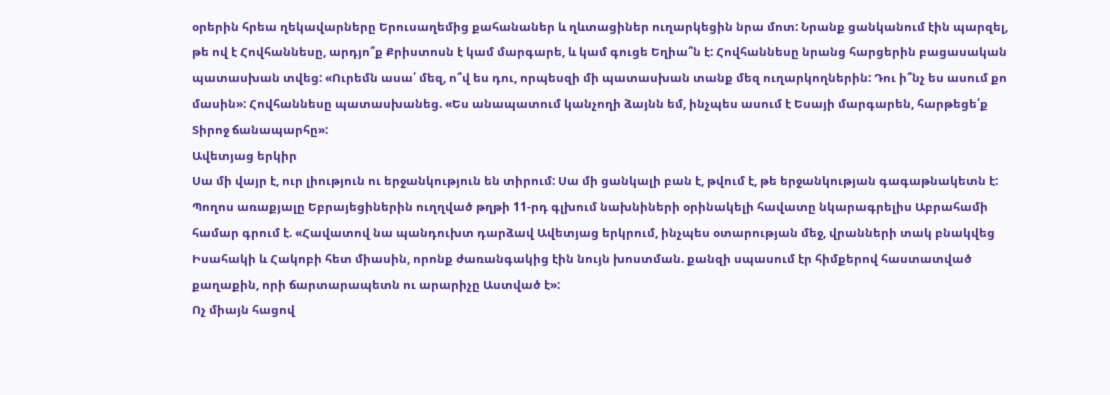օրերին հրեա ղեկավարները Երուսաղեմից քահանաներ և ղևտացիներ ուղարկեցին նրա մոտ: Նրանք ցանկանում էին պարզել, թե ով է Հովհաննեսը, արդյո՞ք Քրիստոսն է կամ մարգարե, և կամ գուցե Եղիա՞ն է: Հովհաննեսը նրանց հարցերին բացասական պատասխան տվեց: «Ուրեմն ասա՛ մեզ, ո՞վ ես դու, որպեսզի մի պատասխան տանք մեզ ուղարկողներին: Դու ի՞նչ ես ասում քո մասին»: Հովհաննեսը պատասխանեց. «Ես անապատում կանչողի ձայնն եմ, ինչպես ասում է Եսայի մարգարեն, հարթեցե՛ք Տիրոջ ճանապարհը»:
Ավետյաց երկիր
Սա մի վայր է, ուր լիություն ու երջանկություն են տիրում: Սա մի ցանկալի բան է, թվում է, թե երջանկության գագաթնակետն է:
Պողոս առաքյալը Եբրայեցիներին ուղղված թղթի 11-րդ գլխում նախնիների օրինակելի հավատը նկարագրելիս Աբրահամի համար գրում է. «Հավատով նա պանդուխտ դարձավ Ավետյաց երկրում, ինչպես օտարության մեջ, վրանների տակ բնակվեց Իսահակի և Հակոբի հետ միասին, որոնք ժառանգակից էին նույն խոստման. քանզի սպասում էր հիմքերով հաստատված քաղաքին, որի ճարտարապետն ու արարիչը Աստված է»:
Ոչ միայն հացով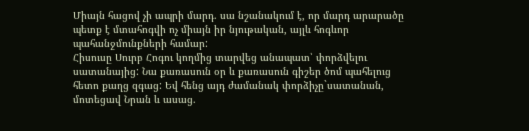Միայն հացով չի ապրի մարդ. սա նշանակում է, որ մարդ արարածը պետք է մտահոգվի ոչ միայն իր նյութական, այլև հոգևոր պահանջմունքների համար:
Հիսուսը Սուրբ Հոգու կողմից տարվեց անապատ՝ փորձվելու սատանայից: Նա քառասուն օր և քառասուն գիշեր ծոմ պահելուց հետո քաղց զգաց: Եվ հենց այդ ժամանակ փորձիչը`սատանան, մոտեցավ Նրան և ասաց.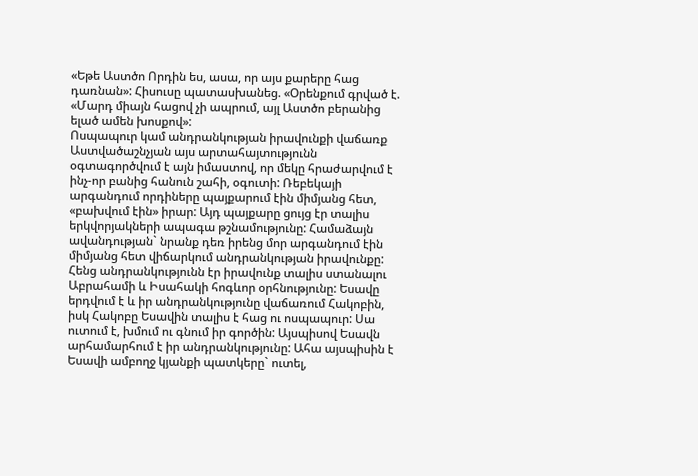«Եթե Աստծո Որդին ես, ասա, որ այս քարերը հաց դառնան»: Հիսուսը պատասխանեց. «Օրենքում գրված է. «Մարդ միայն հացով չի ապրում, այլ Աստծո բերանից ելած ամեն խոսքով»:
Ոսպապուր կամ անդրանկության իրավունքի վաճառք
Աստվածաշնչյան այս արտահայտությունն օգտագործվում է այն իմաստով, որ մեկը հրաժարվում է ինչ-որ բանից հանուն շահի, օգուտի: Ռեբեկայի արգանդում որդիները պայքարում էին միմյանց հետ, «բախվում էին» իրար: Այդ պայքարը ցույց էր տալիս երկվորյակների ապագա թշնամությունը: Համաձայն ավանդության` նրանք դեռ իրենց մոր արգանդում էին միմյանց հետ վիճարկում անդրանկության իրավունքը: Հենց անդրանկությունն էր իրավունք տալիս ստանալու Աբրահամի և Իսահակի հոգևոր օրհնությունը: Եսավը երդվում է և իր անդրանկությունը վաճառում Հակոբին, իսկ Հակոբը Եսավին տալիս է հաց ու ոսպապուր: Սա ուտում է, խմում ու գնում իր գործին: Այսպիսով Եսավն արհամարհում է իր անդրանկությունը: Ահա այսպիսին է Եսավի ամբողջ կյանքի պատկերը` ուտել,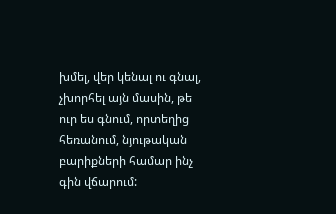խմել, վեր կենալ ու գնալ, չխորհել այն մասին, թե ուր ես գնում, որտեղից հեռանում, նյութական բարիքների համար ինչ գին վճարում: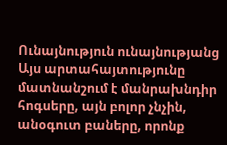Ունայնություն ունայնությանց
Այս արտահայտությունը մատնանշում է մանրախնդիր հոգսերը, այն բոլոր չնչին, անօգուտ բաները, որոնք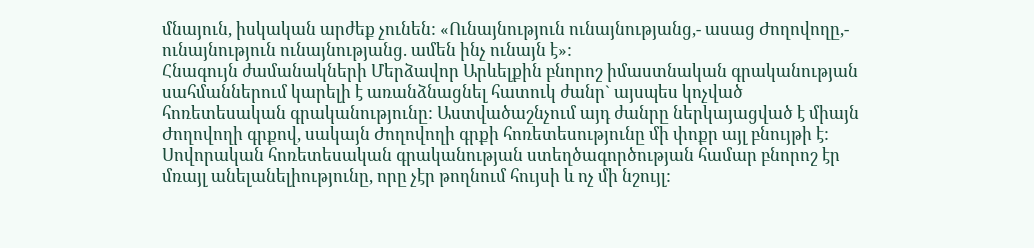մնայուն, իսկական արժեք չունեն: «Ունայնություն ունայնությանց,- ասաց Ժողովողը,- ունայնություն ունայնությանց. ամեն ինչ ունայն է»:
Հնագույն ժամանակների Մերձավոր Արևելքին բնորոշ իմաստնական գրականության սահմաններում կարելի է առանձնացնել հատուկ ժանր` այսպես կոչված հոռետեսական գրականությունը: Աստվածաշնչում այդ ժանրը ներկայացված է միայն Ժողովողի գրքով, սակայն Ժողովողի գրքի հոռետեսությունը մի փոքր այլ բնույթի է: Սովորական հոռետեսական գրականության ստեղծագործության համար բնորոշ էր մռայլ անելանելիությունը, որը չէր թողնում հույսի և ոչ մի նշույլ: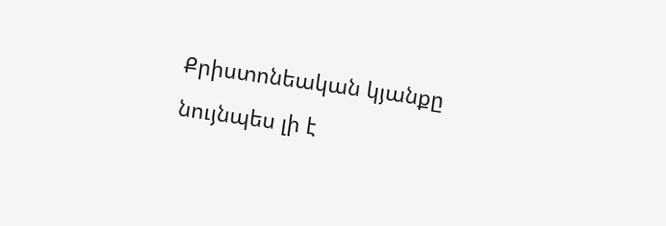Քրիստոնեական կյանքը նույնպես լի է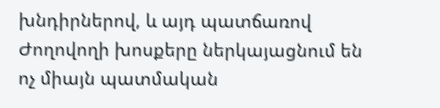խնդիրներով, և այդ պատճառով Ժողովողի խոսքերը ներկայացնում են ոչ միայն պատմական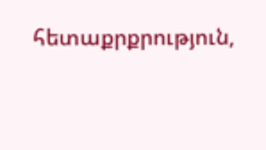հետաքրքրություն,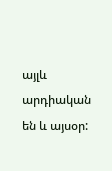այլև արդիական են և այսօր: